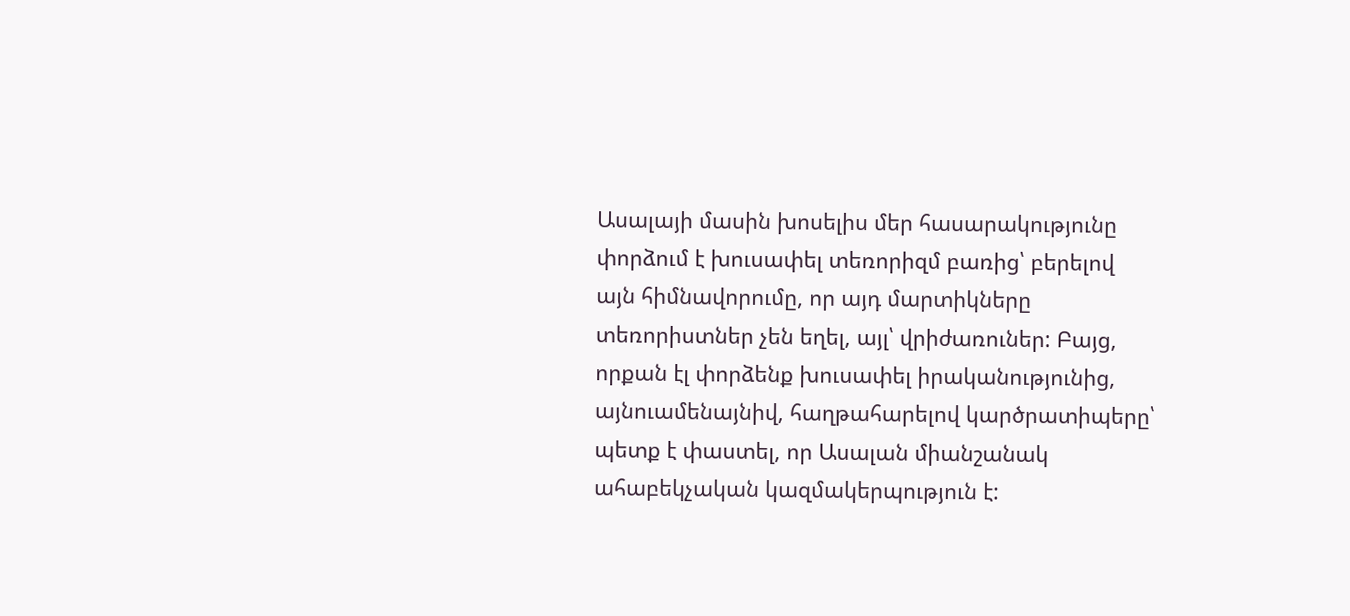Ասալայի մասին խոսելիս մեր հասարակությունը փորձում է խուսափել տեռորիզմ բառից՝ բերելով այն հիմնավորումը, որ այդ մարտիկները տեռորիստներ չեն եղել, այլ՝ վրիժառուներ: Բայց, որքան էլ փորձենք խուսափել իրականությունից, այնուամենայնիվ, հաղթահարելով կարծրատիպերը՝ պետք է փաստել, որ Ասալան միանշանակ ահաբեկչական կազմակերպություն է: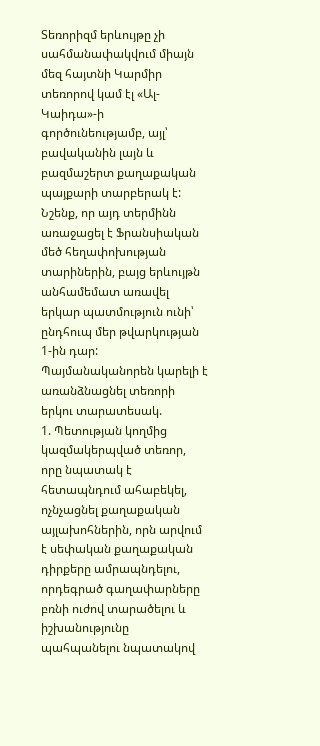Տեռորիզմ երևույթը չի սահմանափակվում միայն մեզ հայտնի Կարմիր տեռորով կամ էլ «Ալ-Կաիդա»-ի գործունեությամբ, այլ՝ բավականին լայն և բազմաշերտ քաղաքական պայքարի տարբերակ է:
Նշենք, որ այդ տերմինն առաջացել է Ֆրանսիական մեծ հեղափոխության տարիներին, բայց երևույթն անհամեմատ առավել երկար պատմություն ունի՝ ընդհուպ մեր թվարկության 1-ին դար:
Պայմանականորեն կարելի է առանձնացնել տեռորի երկու տարատեսակ.
1. Պետության կողմից կազմակերպված տեռոր, որը նպատակ է հետապնդում ահաբեկել, ոչնչացնել քաղաքական այլախոհներին, որն արվում է սեփական քաղաքական դիրքերը ամրապնդելու, որդեգրած գաղափարները բռնի ուժով տարածելու և իշխանությունը պահպանելու նպատակով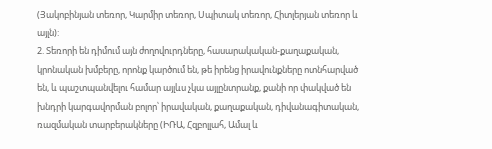(Յակոբինյան տեռոր, Կարմիր տեռոր, Սպիտակ տեռոր, Հիտլերյան տեռոր և այլն):
2. Տեռորի են դիմում այն ժողովուրդները, հասարակական-քաղաքական, կրոնական խմբերը, որոնք կարծում են, թե իրենց իրավունքները ոտնհարված են, և պաշտպանվելու համար այլևս չկա այլընտրանք, քանի որ փակված են խնդրի կարգավորման բոլոր՝ իրավական, քաղաքական, դիվանագիտական, ռազմական տարբերակները (ԻՌԱ, Հզբոլլահ, Ամալ և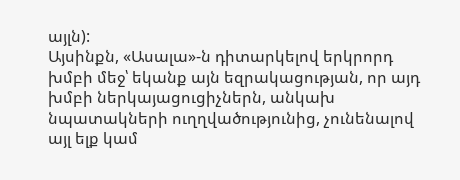այլն):
Այսինքն, «Ասալա»-ն դիտարկելով երկրորդ խմբի մեջ՝ եկանք այն եզրակացության, որ այդ խմբի ներկայացուցիչներն, անկախ նպատակների ուղղվածությունից, չունենալով այլ ելք կամ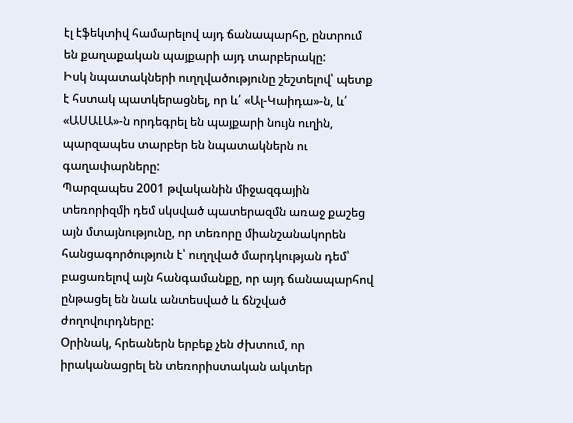էլ էֆեկտիվ համարելով այդ ճանապարհը, ընտրում են քաղաքական պայքարի այդ տարբերակը:
Իսկ նպատակների ուղղվածությունը շեշտելով՝ պետք է հստակ պատկերացնել, որ և՛ «Ալ-Կաիդա»-ն, և՛ «ԱՍԱԼԱ»-ն որդեգրել են պայքարի նույն ուղին, պարզապես տարբեր են նպատակներն ու գաղափարները:
Պարզապես 2001 թվականին միջազգային տեռորիզմի դեմ սկսված պատերազմն առաջ քաշեց այն մտայնությունը, որ տեռորը միանշանակորեն հանցագործություն է՝ ուղղված մարդկության դեմ՝ բացառելով այն հանգամանքը, որ այդ ճանապարհով ընթացել են նաև անտեսված և ճնշված ժողովուրդները:
Օրինակ, հրեաներն երբեք չեն ժխտում, որ իրականացրել են տեռորիստական ակտեր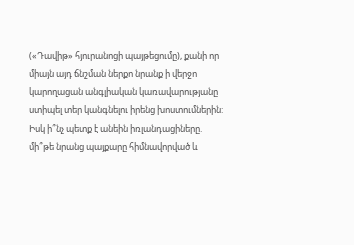(«Դավիթ» հյուրանոցի պայթեցումը), քանի որ միայն այդ ճնշման ներքո նրանք ի վերջո կարողացան անգլիական կառավարությանը ստիպել տեր կանգնելու իրենց խոստումներին: Իսկ ի՞նչ պետք է անեին իռլանդացիները. մի՞թե նրանց պայքարը հիմնավորված և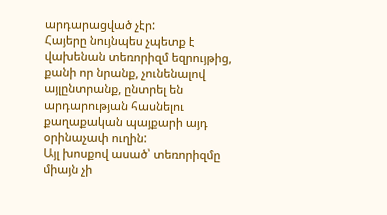արդարացված չէր:
Հայերը նույնպես չպետք է վախենան տեռորիզմ եզրույթից, քանի որ նրանք, չունենալով այլընտրանք, ընտրել են արդարության հասնելու քաղաքական պայքարի այդ օրինաչափ ուղին:
Այլ խոսքով ասած՝ տեռորիզմը միայն չի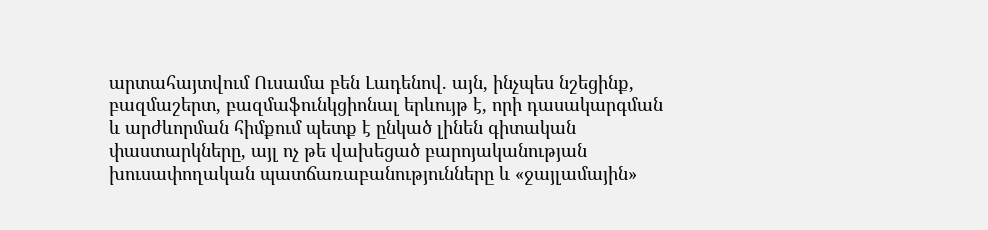արտահայտվում Ուսամա բեն Լադենով. այն, ինչպես նշեցինք, բազմաշերտ, բազմաֆունկցիոնալ երևույթ է, որի դասակարգման և արժևորման հիմքում պետք է ընկած լինեն գիտական փաստարկները, այլ ոչ թե վախեցած բարոյականության խուսափողական պատճառաբանությունները և «ջայլամային»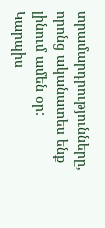տրամարդրությունները, որոնց ականատես ենք լինում ամեն օր:
Կարպիս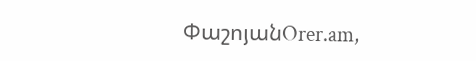ՓաշոյանOrer.am,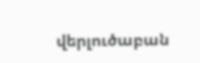վերլուծաբան